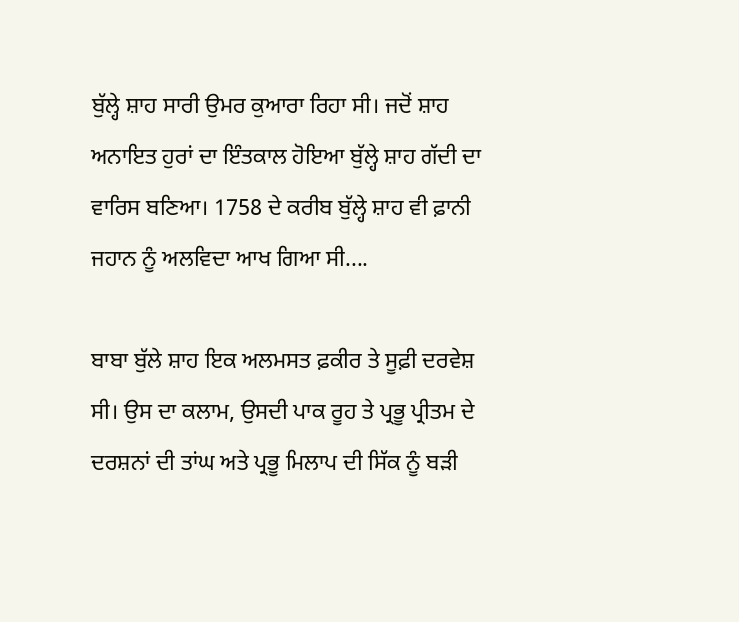ਬੁੱਲ੍ਹੇ ਸ਼ਾਹ ਸਾਰੀ ਉਮਰ ਕੁਆਰਾ ਰਿਹਾ ਸੀ। ਜਦੋਂ ਸ਼ਾਹ ਅਨਾਇਤ ਹੁਰਾਂ ਦਾ ਇੰਤਕਾਲ ਹੋਇਆ ਬੁੱਲ੍ਹੇ ਸ਼ਾਹ ਗੱਦੀ ਦਾ ਵਾਰਿਸ ਬਣਿਆ। 1758 ਦੇ ਕਰੀਬ ਬੁੱਲ੍ਹੇ ਸ਼ਾਹ ਵੀ ਫ਼ਾਨੀ ਜਹਾਨ ਨੂੰ ਅਲਵਿਦਾ ਆਖ ਗਿਆ ਸੀ....

ਬਾਬਾ ਬੁੱਲੇ ਸ਼ਾਹ ਇਕ ਅਲਮਸਤ ਫ਼ਕੀਰ ਤੇ ਸੂਫ਼ੀ ਦਰਵੇਸ਼ ਸੀ। ਉਸ ਦਾ ਕਲਾਮ, ਉਸਦੀ ਪਾਕ ਰੂਹ ਤੇ ਪ੍ਰਭੂ ਪ੍ਰੀਤਮ ਦੇ ਦਰਸ਼ਨਾਂ ਦੀ ਤਾਂਘ ਅਤੇ ਪ੍ਰਭੂ ਮਿਲਾਪ ਦੀ ਸਿੱਕ ਨੂੰ ਬੜੀ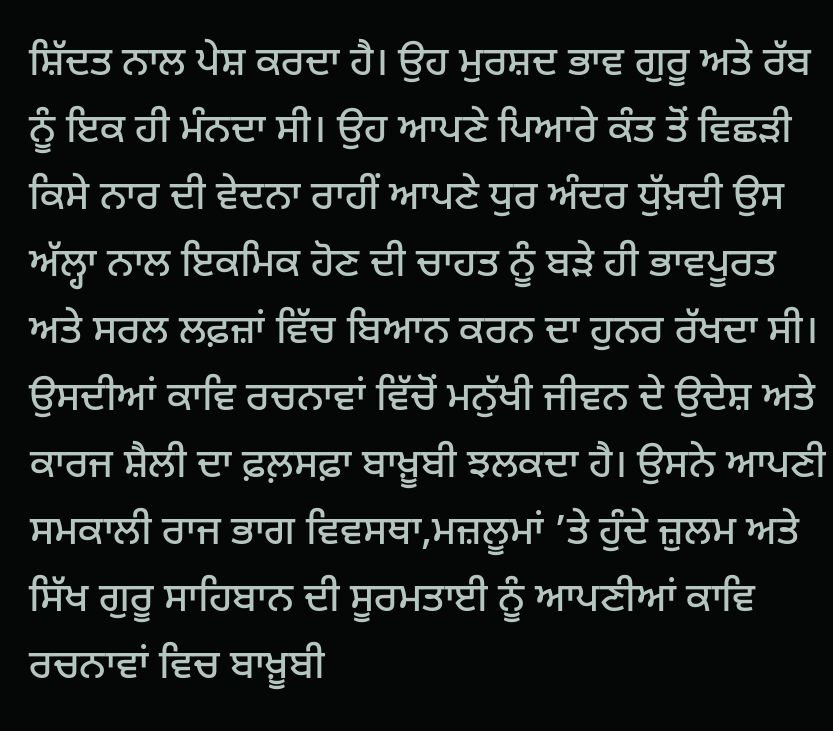ਸ਼ਿੱਦਤ ਨਾਲ ਪੇਸ਼ ਕਰਦਾ ਹੈ। ਉਹ ਮੁਰਸ਼ਦ ਭਾਵ ਗੁਰੂ ਅਤੇ ਰੱਬ ਨੂੰ ਇਕ ਹੀ ਮੰਨਦਾ ਸੀ। ਉਹ ਆਪਣੇ ਪਿਆਰੇ ਕੰਤ ਤੋਂ ਵਿਛੜੀ ਕਿਸੇ ਨਾਰ ਦੀ ਵੇਦਨਾ ਰਾਹੀਂ ਆਪਣੇ ਧੁਰ ਅੰਦਰ ਧੁੱਖ਼ਦੀ ਉਸ ਅੱਲ੍ਹਾ ਨਾਲ ਇਕਮਿਕ ਹੋਣ ਦੀ ਚਾਹਤ ਨੂੰ ਬੜੇ ਹੀ ਭਾਵਪੂਰਤ ਅਤੇ ਸਰਲ ਲਫ਼ਜ਼ਾਂ ਵਿੱਚ ਬਿਆਨ ਕਰਨ ਦਾ ਹੁਨਰ ਰੱਖਦਾ ਸੀ। ਉਸਦੀਆਂ ਕਾਵਿ ਰਚਨਾਵਾਂ ਵਿੱਚੋਂ ਮਨੁੱਖੀ ਜੀਵਨ ਦੇ ਉਦੇਸ਼ ਅਤੇ ਕਾਰਜ ਸ਼ੈਲੀ ਦਾ ਫ਼ਲ਼ਸਫ਼ਾ ਬਾਖ਼ੂਬੀ ਝਲਕਦਾ ਹੈ। ਉਸਨੇ ਆਪਣੀ ਸਮਕਾਲੀ ਰਾਜ ਭਾਗ ਵਿਵਸਥਾ,ਮਜ਼ਲੂਮਾਂ ’ਤੇ ਹੁੰਦੇ ਜ਼ੁਲਮ ਅਤੇ ਸਿੱਖ ਗੁਰੂ ਸਾਹਿਬਾਨ ਦੀ ਸੂਰਮਤਾਈ ਨੂੰ ਆਪਣੀਆਂ ਕਾਵਿ ਰਚਨਾਵਾਂ ਵਿਚ ਬਾਖ਼ੂਬੀ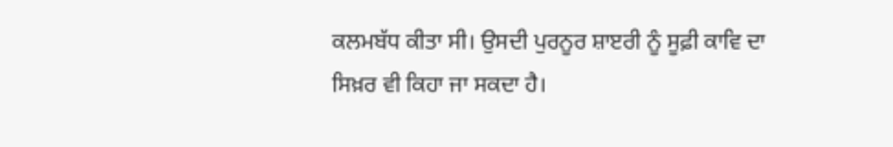ਕਲਮਬੱਧ ਕੀਤਾ ਸੀ। ਉਸਦੀ ਪੁਰਨੂਰ ਸ਼ਾੲਰੀ ਨੂੰ ਸੂਫ਼ੀ ਕਾਵਿ ਦਾ ਸਿਖ਼ਰ ਵੀ ਕਿਹਾ ਜਾ ਸਕਦਾ ਹੈ।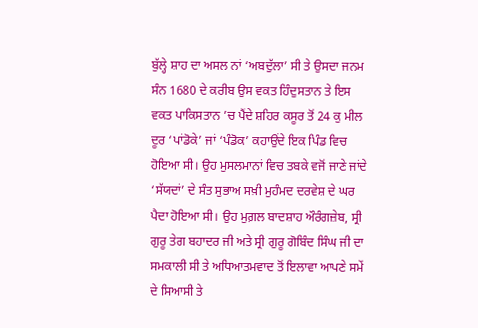ਬੁੱਲ੍ਹੇ ਸ਼ਾਹ ਦਾ ਅਸਲ ਨਾਂ ‘ਅਬਦੁੱਲਾ’ ਸੀ ਤੇ ਉਸਦਾ ਜਨਮ ਸੰਨ 1680 ਦੇ ਕਰੀਬ ਉਸ ਵਕਤ ਹਿੰਦੁਸਤਾਨ ਤੇ ਇਸ ਵਕਤ ਪਾਕਿਸਤਾਨ ’ਚ ਪੈਂਦੇ ਸ਼ਹਿਰ ਕਸੂਰ ਤੋਂ 24 ਕੁ ਮੀਲ ਦੂਰ ‘ਪਾਂਡੋਕੇ’ ਜਾਂ ‘ਪੰਡੋਕ’ ਕਹਾਉਂਦੇ ਇਕ ਪਿੰਡ ਵਿਚ ਹੋਇਆ ਸੀ। ਉਹ ਮੁਸਲਮਾਨਾਂ ਵਿਚ ਤਬਕੇ ਵਜੋਂ ਜਾਣੇ ਜਾਂਦੇ ‘ਸੱਯਦਾਂ’ ਦੇ ਸੰਤ ਸੁਭਾਅ ਸਖ਼ੀ ਮੁਹੰਮਦ ਦਰਵੇਸ਼ ਦੇ ਘਰ ਪੈਦਾ ਹੋਇਆ ਸੀ। ਉਹ ਮੁਗ਼ਲ ਬਾਦਸ਼ਾਹ ਔਰੰਗਜ਼ੇਬ, ਸ੍ਰੀ ਗੁਰੂ ਤੇਗ ਬਹਾਦਰ ਜੀ ਅਤੇ ਸ੍ਰੀ ਗੁਰੂ ਗੋਬਿੰਦ ਸਿੰਘ ਜੀ ਦਾ ਸਮਕਾਲੀ ਸੀ ਤੇ ਅਧਿਆਤਮਵਾਦ ਤੋਂ ਇਲਾਵਾ ਆਪਣੇ ਸਮੇਂ ਦੇ ਸਿਆਸੀ ਤੇ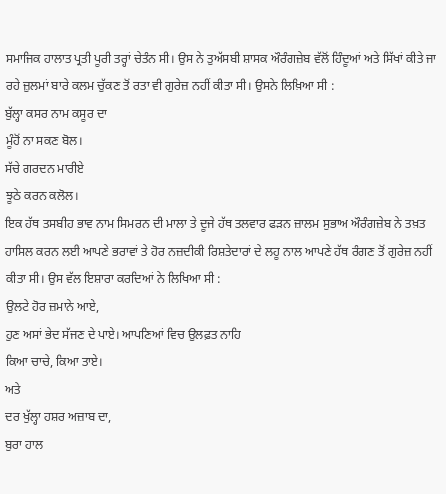ਸਮਾਜਿਕ ਹਾਲਾਤ ਪ੍ਰਤੀ ਪੂਰੀ ਤਰ੍ਹਾਂ ਚੇਤੰਨ ਸੀ। ਉਸ ਨੇ ਤੁਅੱਸਬੀ ਸ਼ਾਸਕ ਔਰੰਗਜ਼ੇਬ ਵੱਲੋਂ ਹਿੰਦੂਆਂ ਅਤੇ ਸਿੱਖਾਂ ਕੀਤੇ ਜਾ ਰਹੇ ਜ਼ੁਲਮਾਂ ਬਾਰੇ ਕਲਮ ਚੁੱਕਣ ਤੋਂ ਰਤਾ ਵੀ ਗੁਰੇਜ਼ ਨਹੀਂ ਕੀਤਾ ਸੀ। ਉਸਨੇ ਲਿਖ਼ਿਆ ਸੀ :
ਬੁੱਲ੍ਹਾ ਕਸਰ ਨਾਮ ਕਸੂਰ ਦਾ
ਮੂੰਹੋਂ ਨਾ ਸਕਣ ਬੋਲ।
ਸੱਚੇ ਗਰਦਨ ਮਾਰੀਏ
ਝੂਠੇ ਕਰਨ ਕਲੋਲ।
ਇਕ ਹੱਥ ਤਸਬੀਹ ਭਾਵ ਨਾਮ ਸਿਮਰਨ ਦੀ ਮਾਲਾ ਤੇ ਦੂਜੇ ਹੱਥ ਤਲਵਾਰ ਫੜਨ ਜ਼ਾਲਮ ਸੁਭਾਅ ਔਰੰਗਜ਼ੇਬ ਨੇ ਤਖ਼ਤ ਹਾਸਿਲ ਕਰਨ ਲਈ ਆਪਣੇ ਭਰਾਵਾਂ ਤੇ ਹੋਰ ਨਜ਼ਦੀਕੀ ਰਿਸ਼ਤੇਦਾਰਾਂ ਦੇ ਲਹੂ ਨਾਲ ਆਪਣੇ ਹੱਥ ਰੰਗਣ ਤੋਂ ਗੁਰੇਜ਼ ਨਹੀਂ ਕੀਤਾ ਸੀ। ਉਸ ਵੱਲ ਇਸ਼ਾਰਾ ਕਰਦਿਆਂ ਨੇ ਲਿਖਿਆ ਸੀ :
ਉਲਟੇ ਹੋਰ ਜ਼ਮਾਨੇ ਆਏ,
ਹੁਣ ਅਸਾਂ ਭੇਦ ਸੱਜਣ ਦੇ ਪਾਏ। ਆਪਣਿਆਂ ਵਿਚ ਉਲਫ਼ਤ ਨਾਹਿ
ਕਿਆ ਚਾਚੇ, ਕਿਆ ਤਾਏ।
ਅਤੇ
ਦਰ ਖੁੱਲ੍ਹਾ ਹਸ਼ਰ ਅਜ਼ਾਬ ਦਾ,
ਬੁਰਾ ਹਾਲ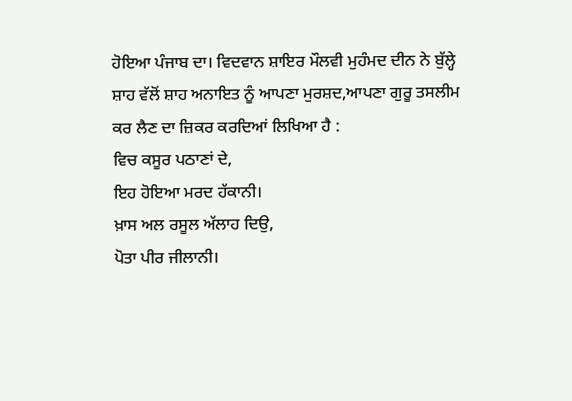ਹੋਇਆ ਪੰਜਾਬ ਦਾ। ਵਿਦਵਾਨ ਸ਼ਾਇਰ ਮੌਲਵੀ ਮੁਹੰਮਦ ਦੀਨ ਨੇ ਬੁੱਲ੍ਹੇ ਸ਼ਾਹ ਵੱਲੋਂ ਸ਼ਾਹ ਅਨਾਇਤ ਨੂੰ ਆਪਣਾ ਮੁਰਸ਼ਦ,ਆਪਣਾ ਗੁਰੂ ਤਸਲੀਮ ਕਰ ਲੈਣ ਦਾ ਜ਼ਿਕਰ ਕਰਦਿਆਂ ਲਿਖਿਆ ਹੈ :
ਵਿਚ ਕਸੂਰ ਪਠਾਣਾਂ ਦੇ,
ਇਹ ਹੋਇਆ ਮਰਦ ਹੱਕਾਨੀ।
ਖ਼ਾਸ ਅਲ ਰਸੂਲ ਅੱਲਾਹ ਦਿਉ,
ਪੋਤਾ ਪੀਰ ਜੀਲਾਨੀ।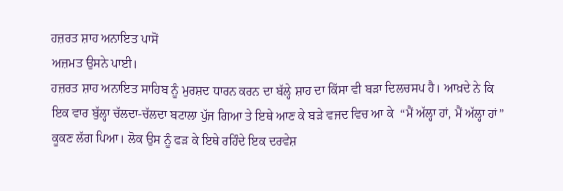ਹਜ਼ਰਤ ਸ਼ਾਹ ਅਨਾਇਤ ਪਾਸੋਂ
ਅਜ਼ਮਤ ਉਸਨੇ ਪਾਈ।
ਹਜ਼ਰਤ ਸ਼ਾਹ ਅਨਾਇਤ ਸਾਹਿਬ ਨੂੰ ਮੁਰਸ਼ਦ ਧਾਰਨ ਕਰਨ ਦਾ ਬੱਲ੍ਹੇ ਸ਼ਾਹ ਦਾ ਕਿੱਸਾ ਵੀ ਬੜਾ ਦਿਲਚਸਪ ਹੈ। ਆਖ਼ਦੇ ਨੇ ਕਿ ਇਕ ਵਾਰ ਬੁੱਲ੍ਹਾ ਚੱਲਦਾ-ਚੱਲਦਾ ਬਟਾਲਾ ਪੁੱਜ ਗਿਆ ਤੇ ਇਥੇ ਆਣ ਕੇ ਬੜੇ ਵਜਦ ਵਿਚ ਆ ਕੇ  “ਮੈਂ ਅੱਲ੍ਹਾ ਹਾਂ, ਮੈਂ ਅੱਲ੍ਹਾ ਹਾਂ” ਕੂਕਣ ਲੱਗ ਪਿਆ। ਲੋਕ ਉਸ ਨੂੰ ਫੜ ਕੇ ਇਥੇ ਰਹਿੰਦੇ ਇਕ ਦਰਵੇਸ਼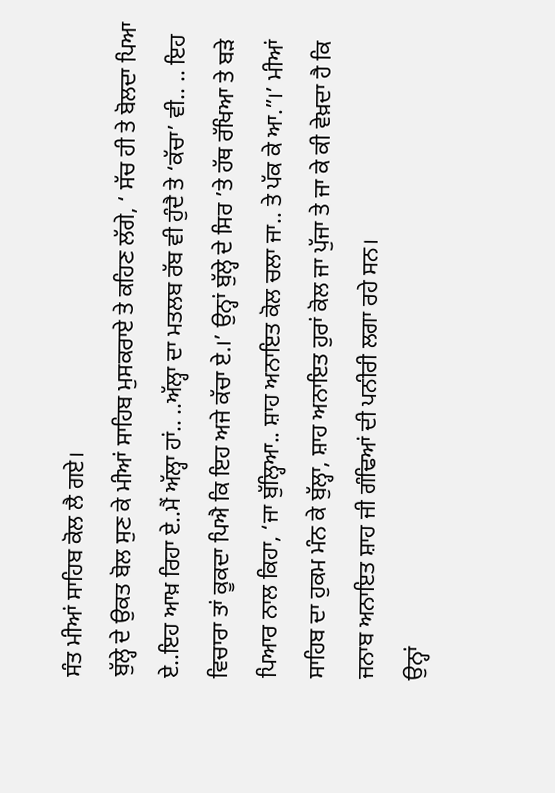ਸੰਤ ਮੀਆਂ ਸਾਹਿਬ ਕੋਲ ਲੈ ਗਏ।
ਬੁੱਲ੍ਹੇ ਦੇ ਉਕਤ ਬੋਲ ਸੁਣ ਕੇ ਮੀਆਂ ਸਾਹਿਬ ਮੁਸਕਰਾਏ ਤੇ ਕਹਿਣ ਲੱਗੇ, ‘ ਸੱਚ ਹੀ ਤੇ ਬੋਲਦਾ ਪਿਆ ਏ..ਇਹ ਆਖ਼ ਰਿਹਾ ਏ..ਮੈਂ ਅੱਲ੍ਹਾ ਹਾਂ.. ..ਅੱਲ੍ਹਾ ਦਾ ਮਤਲਬ ਰੱਬ ਵੀ ਹੁੰਦੈ ਤੇ ‘ਕੱਚਾ’ ਵੀ.. .. ਇਹ ਵਿਚਾਰਾ ਤਾਂ ਕੂਕਦਾ ਪਿਐ ਕਿ ਇਹ ਅਜੇ ਕੱਚਾ ਏ.।’ ਉਨ੍ਹਾਂ ਬੁੱਲ੍ਹੇ ਦੇ ਸਿਰ ’ਤੇ ਹੱਥ ਰੱਖਿਆ ਤੇ ਬੜੇ ਪਿਆਰ ਨਾਲ ਕਿਹਾ, ‘ਜਾ ਬੁੱਲ੍ਹਿਆ.. ਸ਼ਾਹ ਅਨਾਇਤ ਕੋਲ ਚਲਾ ਜਾ.. ਤੇ ਪੱਕ ਕੇ ਆ.”।’ ਮੀਆਂ ਸਾਹਿਬ ਦਾ ਹੁਕਮ ਮੰਨ ਕੇ ਬੁੱਲ੍ਹਾ, ਸ਼ਾਹ ਅਨਾਇਤ ਹੁਰਾਂ ਕੋਲ ਜਾ ਪੁੱਜਾ ਤੇ ਜਾ ਕੇ ਕੀ ਵੇਖ਼ਦਾ ਹੈ ਕਿ ਜਨਾਬ ਅਨਾਇਤ ਸ਼ਾਹ ਜੀ ਗੰਢਿਆਂ ਦੀ ਪਨੀਰੀ ਲਗਾ ਰਹੇ ਸਨ।
ਉਨ੍ਹਾਂ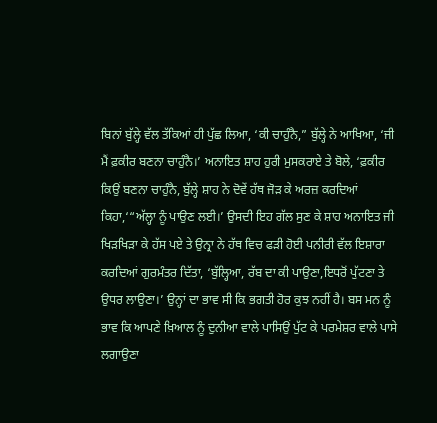ਬਿਨਾਂ ਬੁੱਲ੍ਹੇ ਵੱਲ ਤੱਕਿਆਂ ਹੀ ਪੁੱਛ ਲਿਆ, ‘ਕੀ ਚਾਹੁੰਨੈ,” ਬੁੱਲ੍ਹੇ ਨੇ ਆਖਿਆ, ‘ਜੀ ਮੈਂ ਫ਼ਕੀਰ ਬਣਨਾ ਚਾਹੁੰਨੈ।’ ਅਨਾਇਤ ਸ਼ਾਹ ਹੁਰੀ ਮੁਸਕਰਾਏ ਤੇ ਬੋਲੇ, ‘ਫ਼ਕੀਰ ਕਿਉਂ ਬਣਨਾ ਚਾਹੁੰਨੈ, ਬੁੱਲ੍ਹੇ ਸ਼ਾਹ ਨੇ ਦੋਵੇਂ ਹੱਥ ਜੋੜ ਕੇ ਅਰਜ਼ ਕਰਦਿਆਂ ਕਿਹਾ,‘“ਅੱਲ੍ਹਾ ਨੂੰ ਪਾਉਣ ਲਈ।’ ਉਸਦੀ ਇਹ ਗੱਲ ਸੁਣ ਕੇ ਸ਼ਾਹ ਅਨਾਇਤ ਜੀ ਖਿੜਖਿੜਾ ਕੇ ਹੱਸ ਪਏ ਤੇ ਉਨ੍ਰਾ ਨੇ ਹੱਥ ਵਿਚ ਫੜੀ ਹੋਈ ਪਨੀਰੀ ਵੱਲ ਇਸ਼ਾਰਾ ਕਰਦਿਆਂ ਗੁਰਮੰਤਰ ਦਿੱਤਾ, ‘ਬੁੱਲ੍ਹਿਆ, ਰੱਬ ਦਾ ਕੀ ਪਾਉਣਾ,ਇਧਰੋਂ ਪੁੱਟਣਾ ਤੇ ਉਧਰ ਲਾਉਣਾ।’ ਉਨ੍ਹਾਂ ਦਾ ਭਾਵ ਸੀ ਕਿ ਭਗਤੀ ਹੋਰ ਕੁਝ ਨਹੀਂ ਹੈ। ਬਸ ਮਨ ਨੂੰ ਭਾਵ ਕਿ ਆਪਣੇ ਖ਼ਿਆਲ ਨੂੰ ਦੁਨੀਆ ਵਾਲੇ ਪਾਸਿਉਂ ਪੁੱਟ ਕੇ ਪਰਮੇਸ਼ਰ ਵਾਲੇ ਪਾਸੇ ਲਗਾਉਣਾ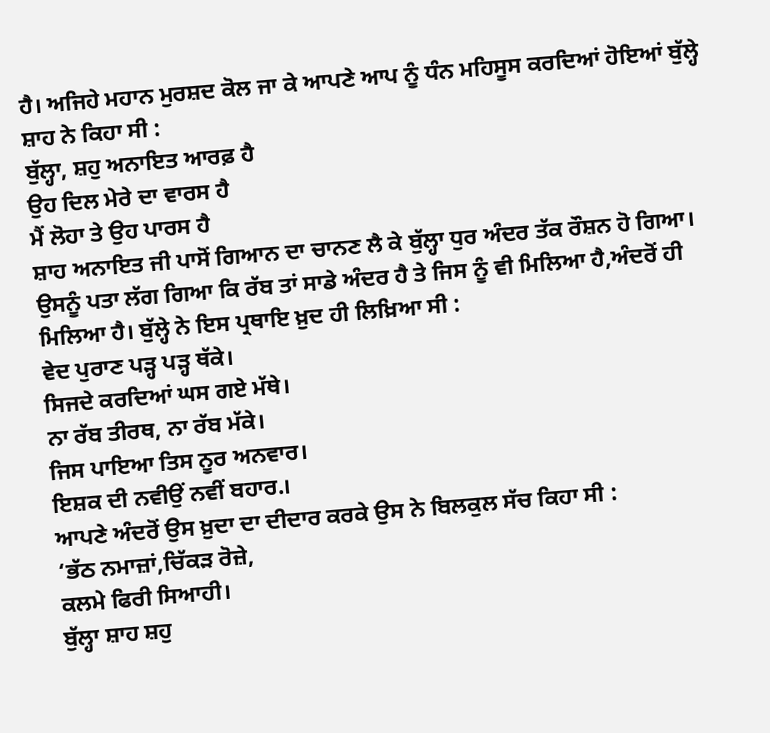ਹੈ। ਅਜਿਹੇ ਮਹਾਨ ਮੁਰਸ਼ਦ ਕੋਲ ਜਾ ਕੇ ਆਪਣੇ ਆਪ ਨੂੰ ਧੰਨ ਮਹਿਸੂਸ ਕਰਦਿਆਂ ਹੋਇਆਂ ਬੁੱਲ੍ਹੇ ਸ਼ਾਹ ਨੇ ਕਿਹਾ ਸੀ :
ਬੁੱਲ੍ਹਾ, ਸ਼ਹੁ ਅਨਾਇਤ ਆਰਫ਼ ਹੈ
ਉਹ ਦਿਲ ਮੇਰੇ ਦਾ ਵਾਰਸ ਹੈ
ਮੈਂ ਲੋਹਾ ਤੇ ਉਹ ਪਾਰਸ ਹੈ
ਸ਼ਾਹ ਅਨਾਇਤ ਜੀ ਪਾਸੋਂ ਗਿਆਨ ਦਾ ਚਾਨਣ ਲੈ ਕੇ ਬੁੱਲ੍ਹਾ ਧੁਰ ਅੰਦਰ ਤੱਕ ਰੌਸ਼ਨ ਹੋ ਗਿਆ। ਉਸਨੂੰ ਪਤਾ ਲੱਗ ਗਿਆ ਕਿ ਰੱਬ ਤਾਂ ਸਾਡੇ ਅੰਦਰ ਹੈ ਤੇ ਜਿਸ ਨੂੰ ਵੀ ਮਿਲਿਆ ਹੈ,ਅੰਦਰੋਂ ਹੀ ਮਿਲਿਆ ਹੈ। ਬੁੱਲ੍ਹੇ ਨੇ ਇਸ ਪ੍ਰਥਾਇ ਖ਼ੁਦ ਹੀ ਲਿਖ਼ਿਆ ਸੀ :
ਵੇਦ ਪੁਰਾਣ ਪੜ੍ਹ ਪੜ੍ਹ ਥੱਕੇ।
ਸਿਜਦੇ ਕਰਦਿਆਂ ਘਸ ਗਏ ਮੱਥੇ।
ਨਾ ਰੱਬ ਤੀਰਥ, ਨਾ ਰੱਬ ਮੱਕੇ।
ਜਿਸ ਪਾਇਆ ਤਿਸ ਨੂਰ ਅਨਵਾਰ।
ਇਸ਼ਕ ਦੀ ਨਵੀਉਂ ਨਵੀਂ ਬਹਾਰ.।
ਆਪਣੇ ਅੰਦਰੋਂ ਉਸ ਖ਼ੁਦਾ ਦਾ ਦੀਦਾਰ ਕਰਕੇ ਉਸ ਨੇ ਬਿਲਕੁਲ ਸੱਚ ਕਿਹਾ ਸੀ :
‘ਭੱਠ ਨਮਾਜ਼ਾਂ,ਚਿੱਕੜ ਰੋਜ਼ੇ,
ਕਲਮੇ ਫਿਰੀ ਸਿਆਹੀ।
ਬੁੱਲ੍ਹਾ ਸ਼ਾਹ ਸ਼ਹੁ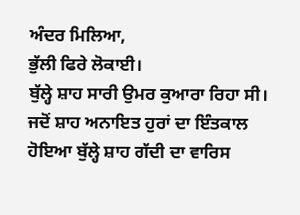ਅੰਦਰ ਮਿਲਿਆ,
ਭੁੱਲੀ ਫਿਰੇ ਲੋਕਾਈ।
ਬੁੱਲ੍ਹੇ ਸ਼ਾਹ ਸਾਰੀ ਉਮਰ ਕੁਆਰਾ ਰਿਹਾ ਸੀ। ਜਦੋਂ ਸ਼ਾਹ ਅਨਾਇਤ ਹੁਰਾਂ ਦਾ ਇੰਤਕਾਲ ਹੋਇਆ ਬੁੱਲ੍ਹੇ ਸ਼ਾਹ ਗੱਦੀ ਦਾ ਵਾਰਿਸ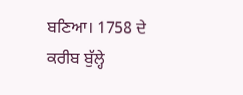ਬਣਿਆ। 1758 ਦੇ ਕਰੀਬ ਬੁੱਲ੍ਹੇ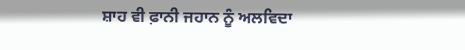ਸ਼ਾਹ ਵੀ ਫ਼ਾਨੀ ਜਹਾਨ ਨੂੰ ਅਲਵਿਦਾ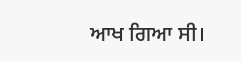ਆਖ ਗਿਆ ਸੀ।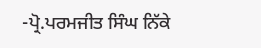-ਪ੍ਰੋ.ਪਰਮਜੀਤ ਸਿੰਘ ਨਿੱਕੇ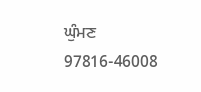ਘੁੰਮਣ
97816-46008